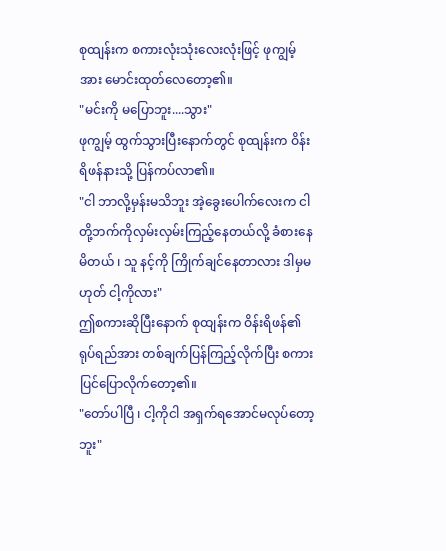စုထျန်းက စကားလုံးသုံးလေးလုံးဖြင့် ဖုကျွမ့်အား မောင်းထုတ်လေတော့၏။
"မင်းကို မပြောဘူး....သွား"
ဖုကျွမ့် ထွက်သွားပြီးနောက်တွင် စုထျန်းက ဝိန်းရိဖန်နားသို့ ပြန်ကပ်လာ၏။
"ငါ ဘာလို့မှန်းမသိဘူး အဲ့ခွေးပေါက်လေးက ငါတို့ဘက်ကိုလှမ်းလှမ်းကြည့်နေတယ်လို့ ခံစားနေမိတယ် ၊ သူ နင့်ကို ကြိုက်ချင်နေတာလား ဒါမှမဟုတ် ငါ့ကိုလား"
ဤစကားဆိုပြီးနောက် စုထျန်းက ဝိန်းရိဖန်၏ရုပ်ရည်အား တစ်ချက်ပြန်ကြည့်လိုက်ပြီး စကားပြင်ပြောလိုက်တော့၏။
"တော်ပါပြီ ၊ ငါ့ကိုငါ အရှက်ရအောင်မလုပ်တော့ဘူး"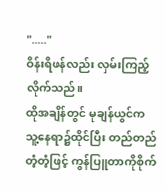"....."
ဝိန်းရိဖန်လည်း လှမ်းကြည့်လိုက်သည်။
ထိုအချိန်တွင် မုချန်ယွင်က သူ့နေရာ၌ထိုင်ပြီး တည်တည်တံ့တံ့ဖြင့် ကွန်ပြူတာကိုစိုက်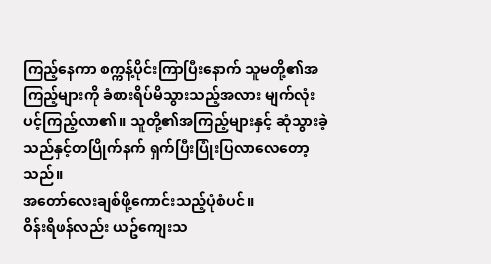ကြည့်နေကာ စက္ကန့်ပိုင်းကြာပြီးနောက် သူမတို့၏အကြည့်များကို ခံစားရိပ်မိသွားသည့်အလား မျက်လုံးပင့်ကြည့်လာ၏။ သူတို့၏အကြည့်များနှင့် ဆုံသွားခဲ့သည်နှင့်တပြိုက်နက် ရှက်ပြီးပြုံးပြလာလေတော့သည်။
အတော်လေးချစ်ဖို့ကောင်းသည့်ပုံစံပင်။
ဝိန်းရိဖန်လည်း ယဥ်ကျေးသ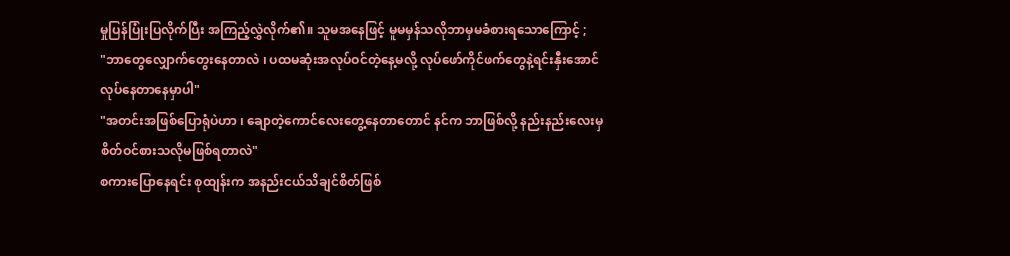မှုပြန်ပြုံးပြလိုက်ပြီး အကြည့်လွှဲလိုက်၏။ သူမအနေဖြင့် မူမမှန်သလိုဘာမှမခံစားရသောကြောင့် ;
"ဘာတွေလျှောက်တွေးနေတာလဲ ၊ ပထမဆုံးအလုပ်ဝင်တဲ့နေ့မလို့ လုပ်ဖော်ကိုင်ဖက်တွေနဲ့ရင်းနှီးအောင် လုပ်နေတာနေမှာပါ"
"အတင်းအဖြစ်ပြောရုံပဲဟာ ၊ ချောတဲ့ကောင်လေးတွေ့နေတာတောင် နင်က ဘာဖြစ်လို့ နည်းနည်းလေးမှစိတ်ဝင်စားသလိုမဖြစ်ရတာလဲ"
စကားပြောနေရင်း စုထျန်းက အနည်းငယ်သိချင်စိတ်ဖြစ်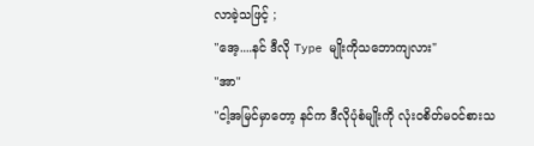လာခဲ့သဖြင့် ;
"အေ့....နင် ဒီလို Type မျိုးကိုသဘောကျလား"
"အာ"
"ငါ့အမြင်မှာတော့ နင်က ဒီလိုပုံစံမျိုးကို လုံးဝစိတ်မဝင်စားသ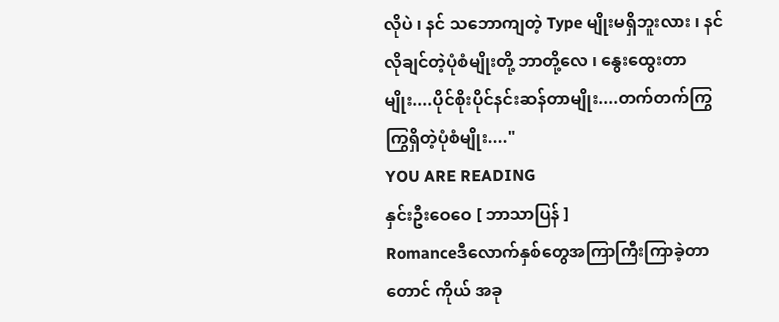လိုပဲ ၊ နင် သဘောကျတဲ့ Type မျိုးမရှိဘူးလား ၊ နင် လိုချင်တဲ့ပုံစံမျိုးတို့ ဘာတို့လေ ၊ နွေးထွေးတာမျိုး....ပိုင်စိုးပိုင်နင်းဆန်တာမျိုး....တက်တက်ကြွကြွရှိတဲ့ပုံစံမျိုး...."
YOU ARE READING
နှင်းဦးဝေဝေ [ ဘာသာပြန် ]
Romanceဒီလောက်နှစ်တွေအကြာကြီးကြာခဲ့တာတောင် ကိုယ် အခု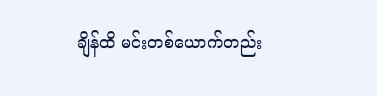ချိန်ထိ မင်းတစ်ယောက်တည်း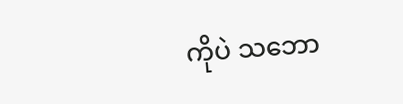ကိုပဲ သဘော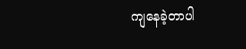ကျနေခဲ့တာပါ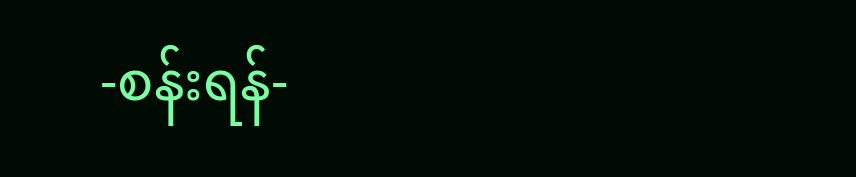-စန်းရန်-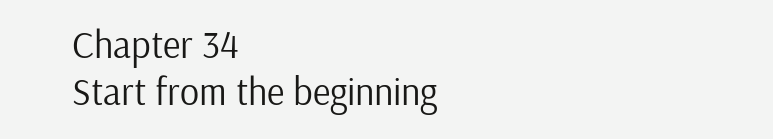Chapter 34
Start from the beginning